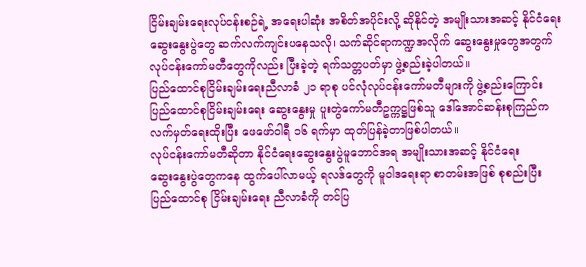ငြိမ်းချမ်းရေးလုပ်ငန်းစဉ်ရဲ့ အရေးပါဆုံး အစိတ်အပိုင်းလို့ ဆိုနိုင်တဲ့ အမျိုးသားအဆင့် နိုင်ငံရေး
ဆွေးနွေးပွဲတွေ ဆက်လက်ကျင်းပနေသလို၊ သက်ဆိုင်ရာကဏ္ဍအလိုက် ဆွေးနွေးမှုတွေအတွက်
လုပ်ငန်းကော်မတီတွေကိုလည်း ပြီးခဲ့တဲ့ ရက်သတ္တပတ်မှာ ဖွဲ့စည်းခဲ့ပါတယ်။
ပြည်ထောင်စုငြိမ်းချမ်းရေးညီလာခံ ၂၁ ရာစု ပင်လုံလုပ်ငန်းကော်မတီများကို ဖွဲ့စည်းကြောင်း
ပြည်ထောင်စုငြိမ်းချမ်းရေး ဆွေးနွေးမှု ပူးတွဲကော်မတီဥက္ကဋ္ဌဖြစ်သူ ဒေါ်အောင်ဆန်းစုကြည်က
လက်မှတ်ရေးထိုးပြီး ဖေဖော်ဝါရီ ၁၆ ရက်မှာ ထုတ်ပြန်ခဲ့တာဖြစ်ပါတယ်။
လုပ်ငန်းကော်မတီဆိုတာ နိုင်ငံရေးဆွေးနွေးပွဲမူဘောင်အရ အမျိုးသားအဆင့် နိုင်ငံရေး
ဆွေးနွေးပွဲတွေကနေ ထွက်ပေါ်လာမယ့် ရလဒ်တွေကို မူဝါဒရေးရာ စာတမ်းအဖြစ် စုစည်းပြီး
ပြည်ထောင်စု ငြိမ်းချမ်းရေး ညီလာခံကို တင်ပြ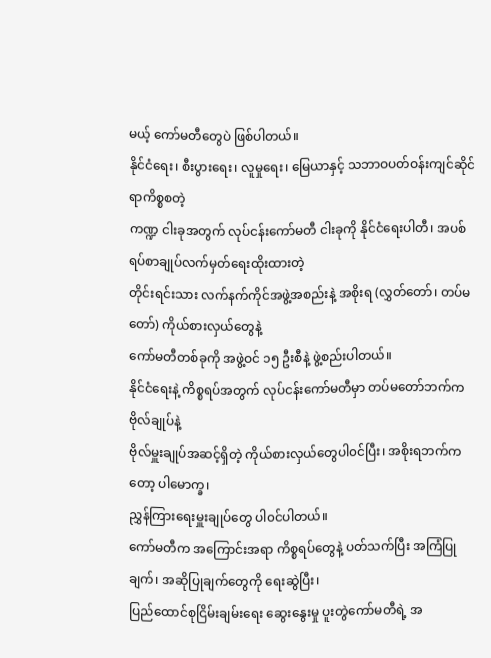မယ့် ကော်မတီတွေပဲ ဖြစ်ပါတယ်။
နိုင်ငံရေး၊ စီးပွားရေး၊ လူမှုရေး၊ မြေယာနှင့် သဘာဝပတ်ဝန်းကျင်ဆိုင်ရာကိစ္စစတဲ့
ကဏ္ဍ ငါးခုအတွက် လုပ်ငန်းကော်မတီ ငါးခုကို နိုင်ငံရေးပါတီ၊ အပစ်ရပ်စာချုပ်လက်မှတ်ရေးထိုးထားတဲ့
တိုင်းရင်းသား လက်နက်ကိုင်အဖွဲ့အစည်းနဲ့ အစိုးရ (လွှတ်တော်၊ တပ်မတော်) ကိုယ်စားလှယ်တွေနဲ့
ကော်မတီတစ်ခုကို အဖွဲ့ဝင် ၁၅ ဦးစီနဲ့ ဖွဲ့စည်းပါတယ်။
နိုင်ငံရေးနဲ့ ကိစ္စရပ်အတွက် လုပ်ငန်းကော်မတီမှာ တပ်မတော်ဘက်က ဗိုလ်ချုပ်နဲ့
ဗိုလ်မှူးချုပ်အဆင့်ရှိတဲ့ ကိုယ်စားလှယ်တွေပါ၀င်ပြီး၊ အစိုးရဘက်ကတော့ ပါမောက္ခ၊
ညွှန်ကြားရေးမှူးချုပ်တွေ ပါ၀င်ပါတယ်။
ကော်မတီက အကြောင်းအရာ ကိစ္စရပ်တွေနဲ့ ပတ်သက်ပြီး အကြံပြုချက်၊ အဆိုပြုချက်တွေကို ရေးဆွဲပြီး၊
ပြည်ထောင်စုငြိမ်းချမ်းရေး ဆွေးနွေးမှု ပူးတွဲကော်မတီရဲ့ အ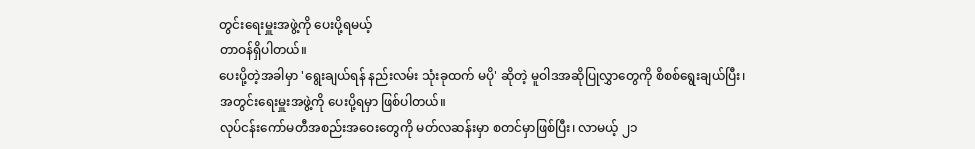တွင်းရေးမှူးအဖွဲ့ကို ပေးပို့ရမယ့်
တာဝန်ရှိပါတယ်။
ပေးပို့တဲ့အခါမှာ 'ရွေးချယ်ရန် နည်းလမ်း သုံးခုထက် မပို' ဆိုတဲ့ မူဝါဒအဆိုပြုလွှာတွေကို စိစစ်ရွေးချယ်ပြီး၊
အတွင်းရေးမှူးအဖွဲ့ကို ပေးပို့ရမှာ ဖြစ်ပါတယ်။
လုပ်ငန်းကော်မတီအစည်းအဝေးတွေကို မတ်လဆန်းမှာ စတင်မှာဖြစ်ပြီး၊ လာမယ့် ၂၁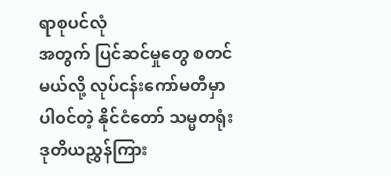ရာစုပင်လုံ
အတွက် ပြင်ဆင်မှုတွေ စတင်မယ်လို့ လုပ်ငန်းကော်မတီမှာ ပါ၀င်တဲ့ နိုင်ငံတော် သမ္မတရုံး
ဒုတိယညွှန်ကြား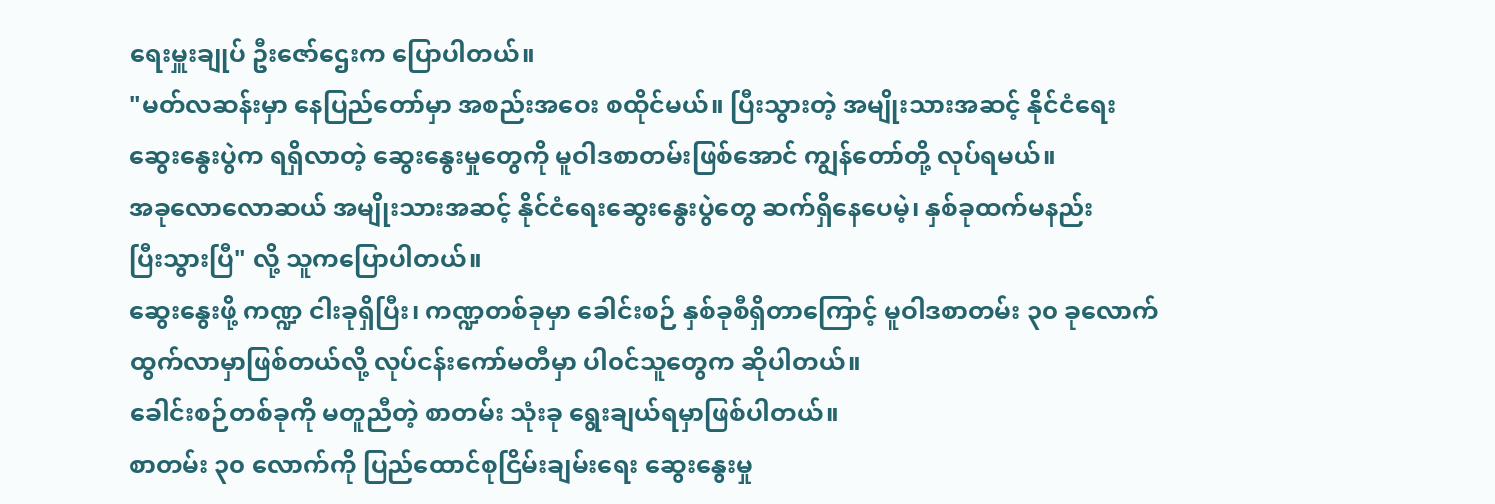ရေးမှူးချုပ် ဦးဇော်ဌေးက ပြောပါတယ်။
"မတ်လဆန်းမှာ နေပြည်တော်မှာ အစည်းအဝေး စထိုင်မယ်။ ပြီးသွားတဲ့ အမျိုးသားအဆင့် နိုင်ငံရေး
ဆွေးနွေးပွဲက ရရှိလာတဲ့ ဆွေးနွေးမှုတွေကို မူဝါဒစာတမ်းဖြစ်အောင် ကျွန်တော်တို့ လုပ်ရမယ်။
အခုလောလောဆယ် အမျိုးသားအဆင့် နိုင်ငံရေးဆွေးနွေးပွဲတွေ ဆက်ရှိနေပေမဲ့၊ နှစ်ခုထက်မနည်း
ပြီးသွားပြီ" လို့ သူကပြောပါတယ်။
ဆွေးနွေးဖို့ ကဏ္ဍ ငါးခုရှိပြီး၊ ကဏ္ဍတစ်ခုမှာ ခေါင်းစဉ် နှစ်ခုစီရှိတာကြောင့် မူဝါဒစာတမ်း ၃၀ ခုလောက်
ထွက်လာမှာဖြစ်တယ်လို့ လုပ်ငန်းကော်မတီမှာ ပါ၀င်သူတွေက ဆိုပါတယ်။
ခေါင်းစဉ်တစ်ခုကို မတူညီတဲ့ စာတမ်း သုံးခု ရွေးချယ်ရမှာဖြစ်ပါတယ်။
စာတမ်း ၃၀ လောက်ကို ပြည်ထောင်စုငြိမ်းချမ်းရေး ဆွေးနွေးမှု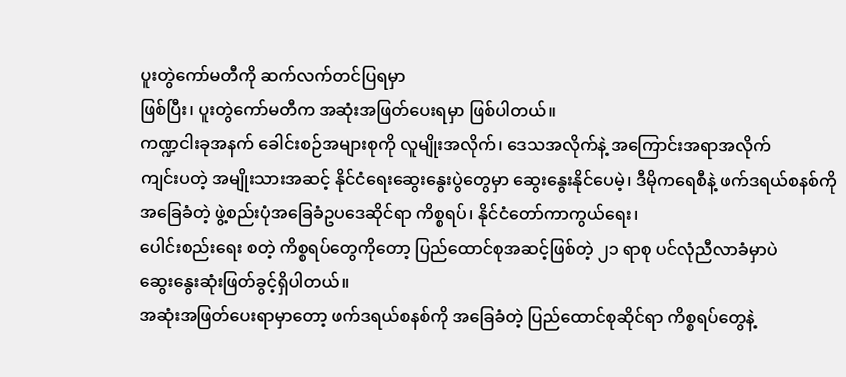ပူးတွဲကော်မတီကို ဆက်လက်တင်ပြရမှာ
ဖြစ်ပြီး၊ ပူးတွဲကော်မတီက အဆုံးအဖြတ်ပေးရမှာ ဖြစ်ပါတယ်။
ကဏ္ဍငါးခုအနက် ခေါင်းစဉ်အများစုကို လူမျိုးအလိုက်၊ ဒေသအလိုက်နဲ့ အကြောင်းအရာအလိုက်
ကျင်းပတဲ့ အမျိုးသားအဆင့် နိုင်ငံရေးဆွေးနွေးပွဲတွေမှာ ဆွေးနွေးနိုင်ပေမဲ့၊ ဒီမိုကရေစီနဲ့ ဖက်ဒရယ်စနစ်ကို
အခြေခံတဲ့ ဖွဲ့စည်းပုံအခြေခံဥပဒေဆိုင်ရာ ကိစ္စရပ်၊ နိုင်ငံတော်ကာကွယ်ရေး၊
ပေါင်းစည်းရေး စတဲ့ ကိစ္စရပ်တွေကိုတော့ ပြည်ထောင်စုအဆင့်ဖြစ်တဲ့ ၂၁ ရာစု ပင်လုံညီလာခံမှာပဲ
ဆွေးနွေးဆုံးဖြတ်ခွင့်ရှိပါတယ်။
အဆုံးအဖြတ်ပေးရာမှာတော့ ဖက်ဒရယ်စနစ်ကို အခြေခံတဲ့ ပြည်ထောင်စုဆိုင်ရာ ကိစ္စရပ်တွေနဲ့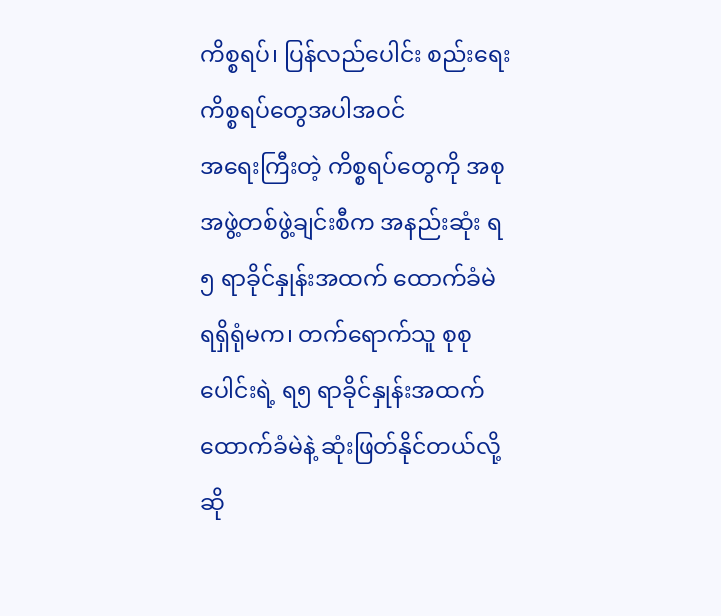ကိစ္စရပ်၊ ပြန်လည်ပေါင်း စည်းရေး ကိစ္စရပ်တွေအပါအဝင်
အရေးကြီးတဲ့ ကိစ္စရပ်တွေကို အစုအဖွဲ့တစ်ဖွဲ့ချင်းစီက အနည်းဆုံး ရ၅ ရာခိုင်နှုန်းအထက် ထောက်ခံမဲ
ရရှိရုံမက၊ တက်ရောက်သူ စုစုပေါင်းရဲ့ ရ၅ ရာခိုင်နှုန်းအထက် ထောက်ခံမဲနဲ့ ဆုံးဖြတ်နိုင်တယ်လို့
ဆို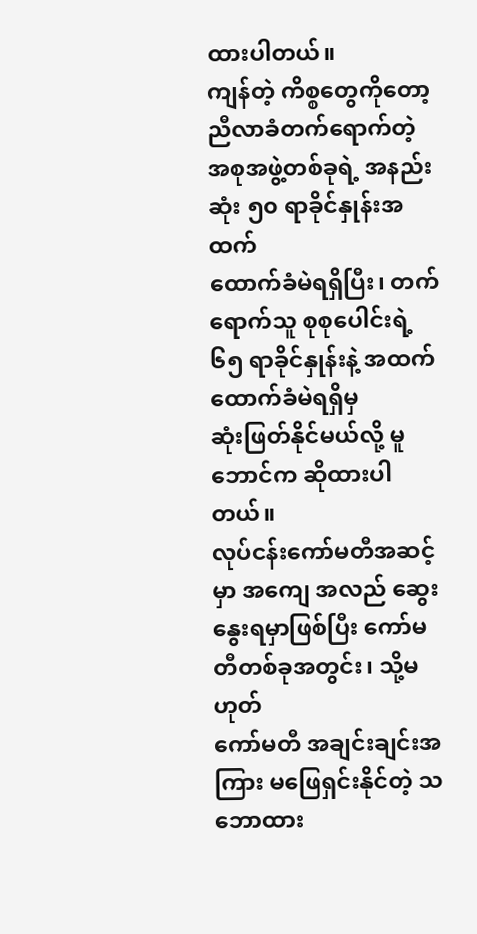ထားပါတယ်။
ကျန်တဲ့ ကိစ္စတွေကိုတော့ ညီလာခံတက်ရောက်တဲ့ အစုအဖွဲ့တစ်ခုရဲ့ အနည်းဆုံး ၅၀ ရာခိုင်နှုန်းအထက်
ထောက်ခံမဲရရှိပြီး၊ တက်ရောက်သူ စုစုပေါင်းရဲ့ ၆၅ ရာခိုင်နှုန်းနဲ့ အထက် ထောက်ခံမဲရရှိမှ
ဆုံးဖြတ်နိုင်မယ်လို့ မူဘောင်က ဆိုထားပါတယ်။
လုပ်ငန်းကော်မတီအဆင့်မှာ အကျေ အလည် ဆွေးနွေးရမှာဖြစ်ပြီး ကော်မတီတစ်ခုအတွင်း၊ သို့မဟုတ်
ကော်မတီ အချင်းချင်းအကြား မဖြေရှင်းနိုင်တဲ့ သဘောထား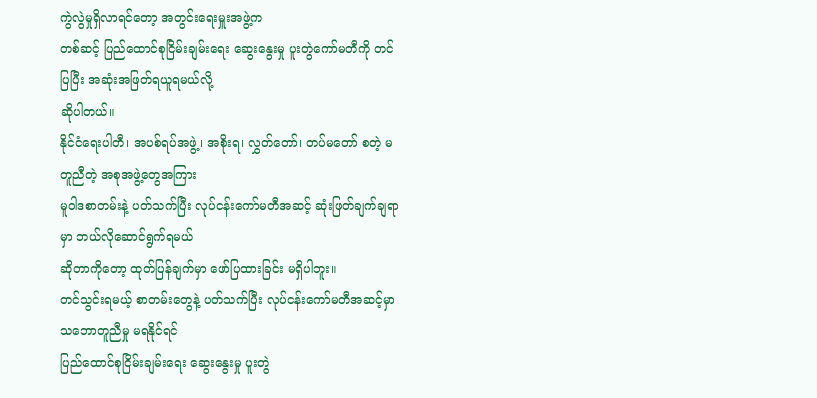ကွဲလွဲမှုရှိလာရင်တော့ အတွင်းရေးမှူးအဖွဲ့က
တစ်ဆင့် ပြည်ထောင်စုငြိမ်းချမ်းရေး ဆွေးနွေးမှု ပူးတွဲကော်မတီကို တင်ပြပြီး အဆုံးအဖြတ်ရယူရမယ်လို့
ဆိုပါတယ်။
နိုင်ငံရေးပါတီ၊ အပစ်ရပ်အဖွဲ့၊ အစိုးရ၊ လွှတ်တော်၊ တပ်မတော် စတဲ့ မတူညီတဲ့ အစုအဖွဲ့တွေအကြား
မူဝါဒစာတမ်းနဲ့ ပတ်သက်ပြီး လုပ်ငန်းကော်မတီအဆင့် ဆုံးဖြတ်ချက်ချရာမှာ ဘယ်လိုဆောင်ရွက်ရမယ်
ဆိုတာကိုတော့ ထုတ်ပြန်ချက်မှာ ဖော်ပြထားခြင်း မရှိပါဘူး။
တင်သွင်းရမယ့် စာတမ်းတွေနဲ့ ပတ်သက်ပြီး လုပ်ငန်းကော်မတီအဆင့်မှာ သဘောတူညီမှု မရနိုင်ရင်
ပြည်ထောင်စုငြိမ်းချမ်းရေး ဆွေးနွေးမှု ပူးတွဲ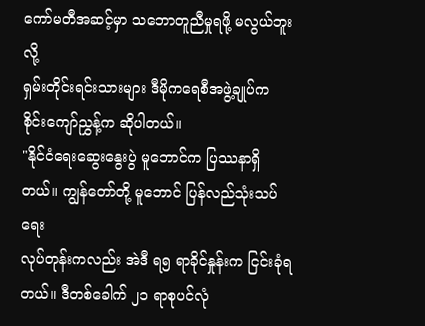ကော်မတီအဆင့်မှာ သဘောတူညီမှုရဖို့ မလွယ်ဘူးလို့
ရှမ်းတိုင်းရင်းသားများ ဒီမိုကရေစီအဖွဲ့ချုပ်က စိုင်းကျော်ညွှန့်က ဆိုပါတယ်။
"နိုင်ငံရေးဆွေးနွေးပွဲ မူဘောင်က ပြဿနာရှိတယ်။ ကျွန်တော်တို့ မူဘောင် ပြန်လည်သုံးသပ်ရေး
လုပ်တုန်းကလည်း အဲဒီ ရ၅ ရာခိုင်နှုန်းက ငြင်းခုံရတယ်။ ဒီတစ်ခေါက် ၂၁ ရာစုပင်လုံ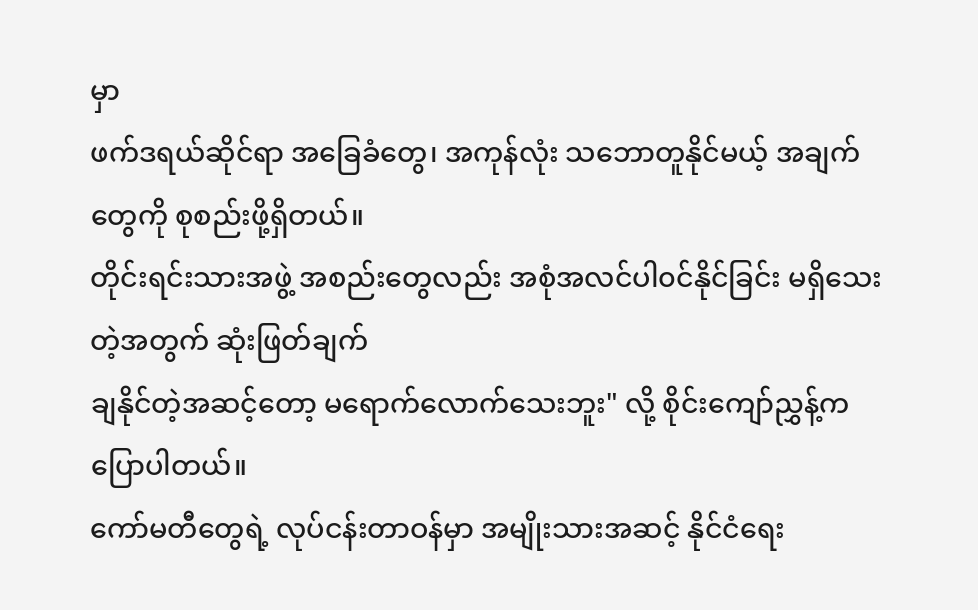မှာ
ဖက်ဒရယ်ဆိုင်ရာ အခြေခံတွေ၊ အကုန်လုံး သဘောတူနိုင်မယ့် အချက်တွေကို စုစည်းဖို့ရှိတယ်။
တိုင်းရင်းသားအဖွဲ့ အစည်းတွေလည်း အစုံအလင်ပါ၀င်နိုင်ခြင်း မရှိသေးတဲ့အတွက် ဆုံးဖြတ်ချက်
ချနိုင်တဲ့အဆင့်တော့ မရောက်လောက်သေးဘူး" လို့ စိုင်းကျော်ညွှန့်က ပြောပါတယ်။
ကော်မတီတွေရဲ့ လုပ်ငန်းတာဝန်မှာ အမျိုးသားအဆင့် နိုင်ငံရေး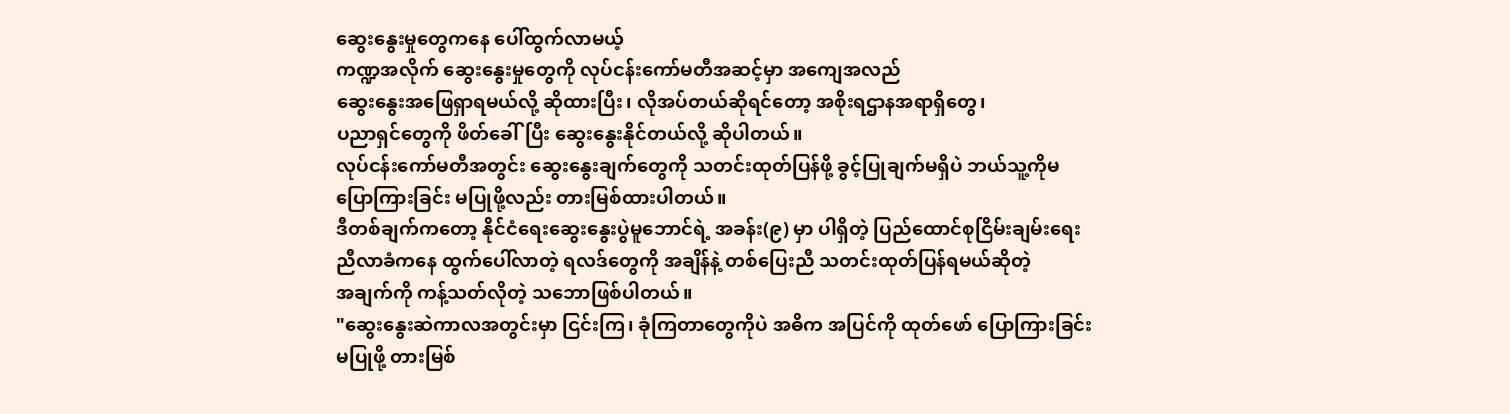ဆွေးနွေးမှုတွေကနေ ပေါ်ထွက်လာမယ့်
ကဏ္ဍအလိုက် ဆွေးနွေးမှုတွေကို လုပ်ငန်းကော်မတီအဆင့်မှာ အကျေအလည်
ဆွေးနွေးအဖြေရှာရမယ်လို့ ဆိုထားပြီး၊ လိုအပ်တယ်ဆိုရင်တော့ အစိုးရဌာနအရာရှိတွေ၊
ပညာရှင်တွေကို ဖိတ်ခေါ်ပြီး ဆွေးနွေးနိုင်တယ်လို့ ဆိုပါတယ်။
လုပ်ငန်းကော်မတီအတွင်း ဆွေးနွေးချက်တွေကို သတင်းထုတ်ပြန်ဖို့ ခွင့်ပြုချက်မရှိပဲ ဘယ်သူ့ကိုမ
ပြောကြားခြင်း မပြုဖို့လည်း တားမြစ်ထားပါတယ်။
ဒီတစ်ချက်ကတော့ နိုင်ငံရေးဆွေးနွေးပွဲမူဘောင်ရဲ့ အခန်း(၉) မှာ ပါရှိတဲ့ ပြည်ထောင်စုငြိမ်းချမ်းရေး
ညီလာခံကနေ ထွက်ပေါ်လာတဲ့ ရလဒ်တွေကို အချိန်နဲ့ တစ်ပြေးညီ သတင်းထုတ်ပြန်ရမယ်ဆိုတဲ့
အချက်ကို ကန့်သတ်လိုတဲ့ သဘောဖြစ်ပါတယ်။
"ဆွေးနွေးဆဲကာလအတွင်းမှာ ငြင်းကြ၊ ခုံကြတာတွေကိုပဲ အဓိက အပြင်ကို ထုတ်ဖော် ပြောကြားခြင်း
မပြုဖို့ တားမြစ်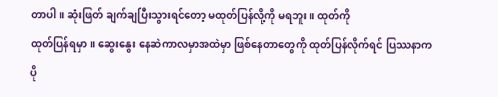တာပါ။ ဆုံးဖြတ် ချက်ချပြီးသွားရင်တော့ မထုတ်ပြန်လို့ကို မရဘူး။ ထုတ်ကို
ထုတ်ပြန်ရမှာ။ ဆွေးနွေး နေဆဲကာလမှာအထဲမှာ ဖြစ်နေတာတွေကို ထုတ်ပြန်လိုက်ရင် ပြဿနာက
ပို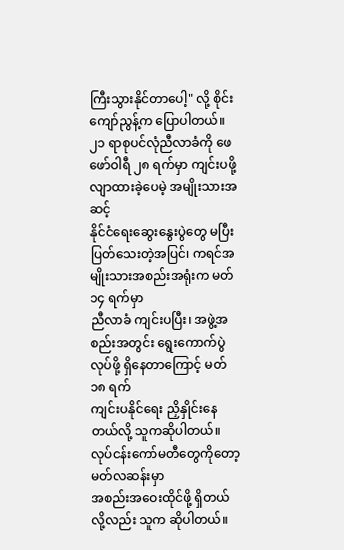ကြီးသွားနိုင်တာပေါ့" လို့ စိုင်းကျော်ညွန့်က ပြောပါတယ်။
၂၁ ရာစုပင်လုံညီလာခံကို ဖေဖော်ဝါရီ ၂၈ ရက်မှာ ကျင်းပဖို့ လျာထားခဲ့ပေမဲ့ အမျိုးသားအဆင့်
နိုင်ငံရေးဆွေးနွေးပွဲတွေ မပြီးပြတ်သေးတဲ့အပြင်၊ ကရင်အမျိုးသားအစည်းအရုံးက မတ် ၁၄ ရက်မှာ
ညီလာခံ ကျင်းပပြီး၊ အဖွဲ့အစည်းအတွင်း ရွေးကောက်ပွဲလုပ်ဖို့ ရှိနေတာကြောင့် မတ် ၁၈ ရက်
ကျင်းပနိုင်ရေး ညှိနှိုင်းနေတယ်လို့ သူကဆိုပါတယ်။ လုပ်ငန်းကော်မတီတွေကိုတော့ မတ်လဆန်းမှာ
အစည်းအဝေးထိုင်ဖို့ ရှိတယ်လို့လည်း သူက ဆိုပါတယ်။